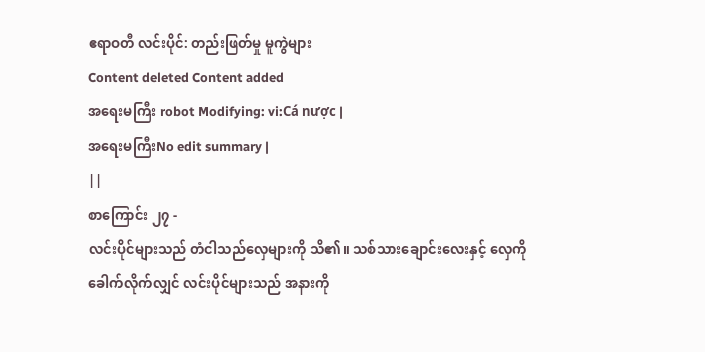ဧရာဝတီ လင်းပိုင်: တည်းဖြတ်မှု မူကွဲများ
Content deleted Content added
အရေးမကြီး robot Modifying: vi:Cá nược |
အရေးမကြီးNo edit summary |
||
စာကြောင်း ၂၇ -
လင်းပိုင်များသည် တံငါသည်လှေများကို သိ၏။ သစ်သားချောင်းလေးနှင့် လှေကို ခေါက်လိုက်လျှင် လင်းပိုင်များသည် အနားကို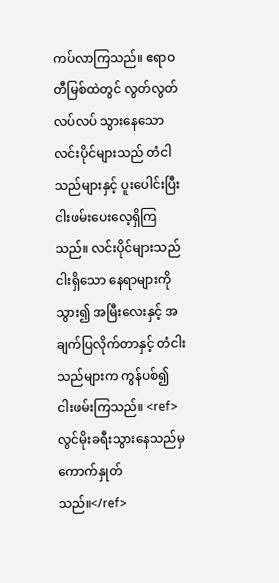ကပ်လာကြသည်။ ဧရာဝတီမြစ်ထဲတွင် လွတ်လွတ်လပ်လပ် သွားနေသော လင်းပိုင်များသည် တံငါသည်များနှင့် ပူးပေါင်းပြီး ငါးဖမ်းပေးလေ့ရှိကြသည်။ လင်းပိုင်များသည် ငါးရှိသော နေရာများကို သွား၍ အမြီးလေးနှင့် အချက်ပြလိုက်တာနှင့် တံငါးသည်များက ကွန်ပစ်၍ ငါးဖမ်းကြသည်။ <ref>လွင်မိုးခရီးသွားနေသည်မှ ကောက်နှုတ်သည်။</ref>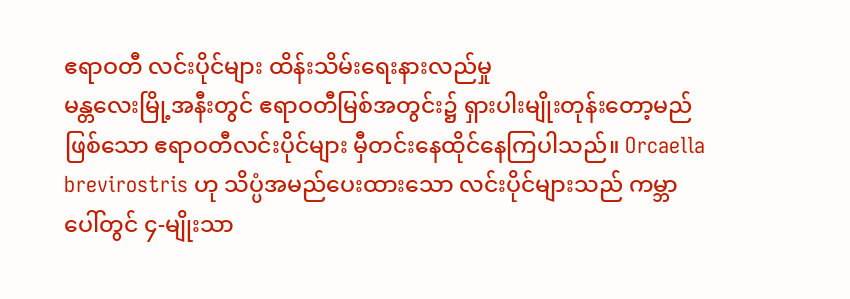ဧရာဝတီ လင်းပိုင်များ ထိန်းသိမ်းရေးနားလည်မှု
မန္တလေးမြို့အနီးတွင် ဧရာဝတီမြစ်အတွင်း၌ ရှားပါးမျိုးတုန်းတော့မည် ဖြစ်သော ဧရာဝတီလင်းပိုင်များ မှီတင်းနေထိုင်နေကြပါသည်။ Orcaella brevirostris ဟု သိပ္ပံအမည်ပေးထားသော လင်းပိုင်များသည် ကမ္ဘာပေါ်တွင် ၄-မျိုးသာ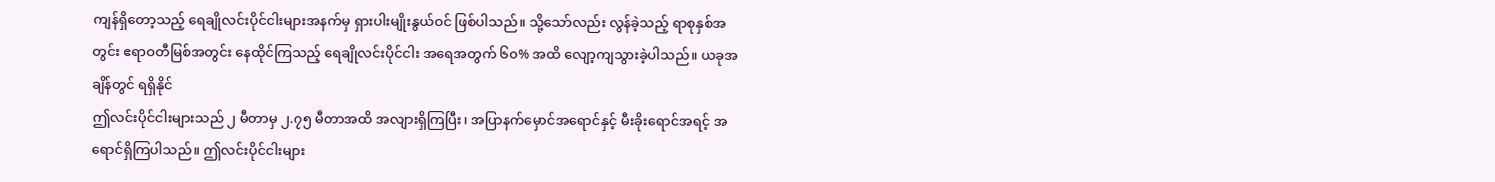ကျန်ရှိတော့သည့် ရေချိုလင်းပိုင်ငါးများအနက်မှ ရှားပါးမျိုးနွယ်ဝင် ဖြစ်ပါသည်။ သို့သော်လည်း လွန်ခဲ့သည့် ရာစုနှစ်အတွင်း ဧရာဝတီမြစ်အတွင်း နေထိုင်ကြသည့် ရေချိုလင်းပိုင်ငါး အရေအတွက် ၆၀% အထိ လျော့ကျသွားခဲ့ပါသည်။ ယခုအချိန်တွင် ရရှိနိုင်
ဤလင်းပိုင်ငါးများသည် ၂ မီတာမှ ၂.၇၅ မီတာအထိ အလျားရှိကြပြီး၊ အပြာနက်မှောင်အရောင်နှင့် မီးခိုးရောင်အရင့် အရောင်ရှိကြပါသည်။ ဤလင်းပိုင်ငါးများ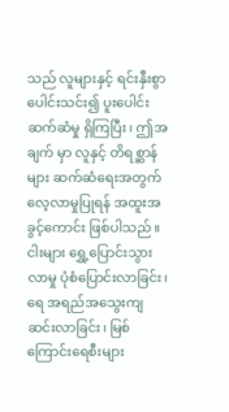သည် လူများနှင့် ရင်းနှီးစွာ ပေါင်းသင်း၍ ပူးပေါင်းဆက်ဆံမှု ရှိကြပြီး၊ ဤအချက် မှာ လူနှင့် တိရစ္ဆာန်များ ဆက်ဆံရေးအတွက် လေ့လာမှုပြုရန် အထူးအခွင့်ကောင်း ဖြစ်ပါသည်။ ငါးများ ရွှေ့ပြောင်းသွားလာမှု ပုံစံပြောင်းလာခြင်း၊ ရေ အရည်အသွေးကျဆင်းလာခြင်း၊ မြစ်ကြောင်းရေစီးများ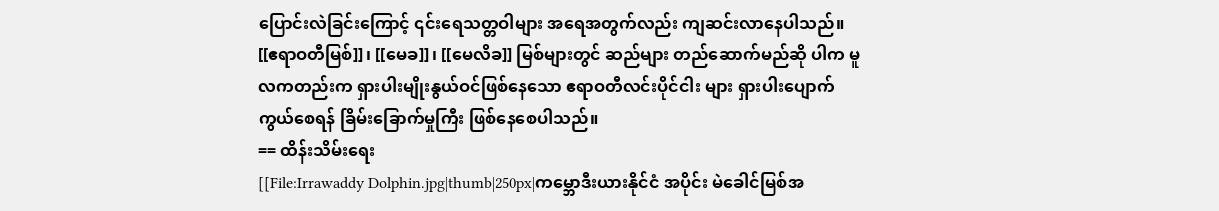ပြောင်းလဲခြင်းကြောင့် ၎င်းရေသတ္တဝါများ အရေအတွက်လည်း ကျဆင်းလာနေပါသည်။ [[ဧရာဝတီမြစ်]]၊ [[မေခ]]၊ [[မေလိခ]] မြစ်များတွင် ဆည်များ တည်ဆောက်မည်ဆို ပါက မူလကတည်းက ရှားပါးမျိုးနွယ်ဝင်ဖြစ်နေသော ဧရာဝတီလင်းပိုင်ငါး များ ရှားပါးပျောက်ကွယ်စေရန် ခြိမ်းခြောက်မှုကြီး ဖြစ်နေစေပါသည်။
== ထိန်းသိမ်းရေး
[[File:Irrawaddy Dolphin.jpg|thumb|250px|ကမ္ဘောဒီးယားနိုင်ငံ အပိုင်း မဲခေါင်မြစ်အ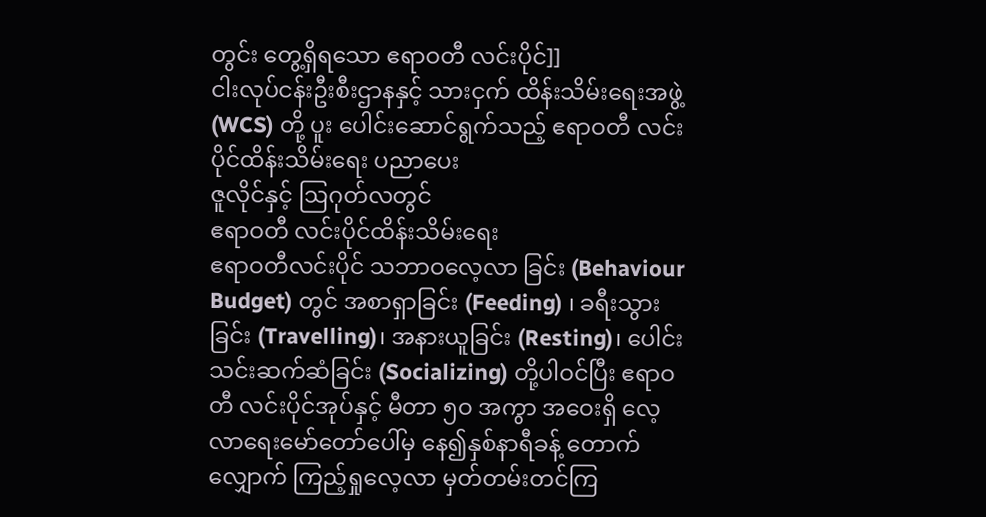တွင်း တွေ့ရှိရသော ဧရာဝတီ လင်းပိုင်]]
ငါးလုပ်ငန်းဦးစီးဌာနနှင့် သားငှက် ထိန်းသိမ်းရေးအဖွဲ့ (WCS) တို့ ပူး ပေါင်းဆောင်ရွက်သည့် ဧရာဝတီ လင်းပိုင်ထိန်းသိမ်းရေး ပညာပေး
ဇူလိုင်နှင့် ဩဂုတ်လတွင်
ဧရာဝတီ လင်းပိုင်ထိန်းသိမ်းရေး
ဧရာဝတီလင်းပိုင် သဘာဝလေ့လာ ခြင်း (Behaviour Budget) တွင် အစာရှာခြင်း (Feeding) ၊ ခရီးသွား ခြင်း (Travelling)၊ အနားယူခြင်း (Resting)၊ ပေါင်းသင်းဆက်ဆံခြင်း (Socializing) တို့ပါဝင်ပြီး ဧရာဝတီ လင်းပိုင်အုပ်နှင့် မီတာ ၅ဝ အကွာ အဝေးရှိ လေ့လာရေးမော်တော်ပေါ်မှ နေ၍နှစ်နာရီခန့် တောက်လျှောက် ကြည့်ရှုလေ့လာ မှတ်တမ်းတင်ကြ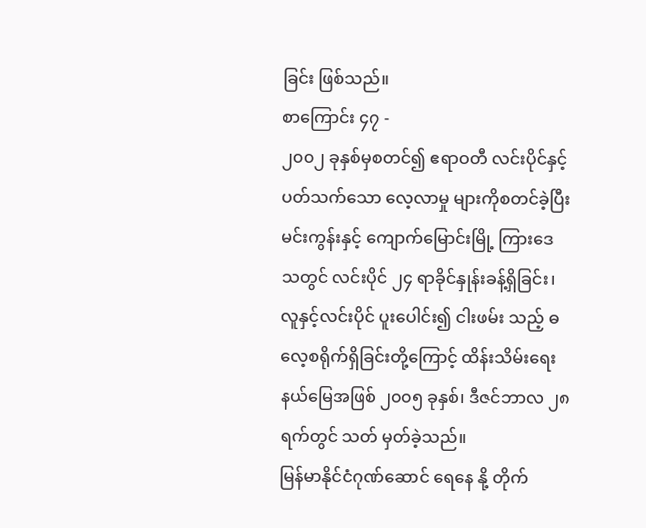ခြင်း ဖြစ်သည်။
စာကြောင်း ၄၇ -
၂၀၀၂ ခုနှစ်မှစတင်၍ ဧရာဝတီ လင်းပိုင်နှင့် ပတ်သက်သော လေ့လာမှု များကိုစတင်ခဲ့ပြီး မင်းကွန်းနှင့် ကျောက်မြောင်းမြို့ ကြားဒေသတွင် လင်းပိုင် ၂၄ ရာခိုင်နှုန်းခန့်ရှိခြင်း၊ လူနှင့်လင်းပိုင် ပူးပေါင်း၍ ငါးဖမ်း သည့် ဓလေ့စရိုက်ရှိခြင်းတို့ကြောင့် ထိန်းသိမ်းရေးနယ်မြေအဖြစ် ၂၀၀၅ ခုနှစ်၊ ဒီဇင်ဘာလ ၂၈ ရက်တွင် သတ် မှတ်ခဲ့သည်။
မြန်မာနိုင်ငံဂုဏ်ဆောင် ရေနေ နို့ တိုက်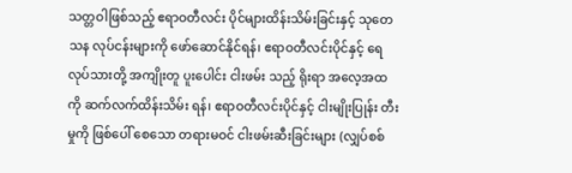သတ္တဝါဖြစ်သည့် ဧရာဝတီလင်း ပိုင်များထိန်းသိမ်းခြင်းနှင့် သုတေ သန လုပ်ငန်းများကို ဖော်ဆောင်နိုင်ရန်၊ ဧရာဝတီလင်းပိုင်နှင့် ရေလုပ်သားတို့ အကျိုးတူ ပူးပေါင်း ငါးဖမ်း သည့် ရိုးရာ အလေ့အထကို ဆက်လက်ထိန်းသိမ်း ရန်၊ ဧရာဝတီလင်းပိုင်နှင့် ငါးမျိုးပြုန်း တီးမှုကို ဖြစ်ပေါ် စေသော တရားမဝင် ငါးဖမ်းဆီးခြင်းများ (လျှပ်စစ်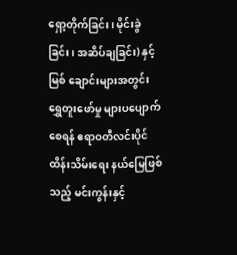ရှော့တိုက်ခြင်း၊ မိုင်းခွဲခြင်း၊ အဆိပ်ချခြင်း) နှင့် မြစ် ချောင်းများအတွင်း ရွှေတူးဖော်မှု များပပျောက်စေရန် ဧရာဝတီလင်းပိုင်
ထိန်းသိမ်းရေး နယ်မြေဖြစ်သည့် မင်းကွန်းနှင့်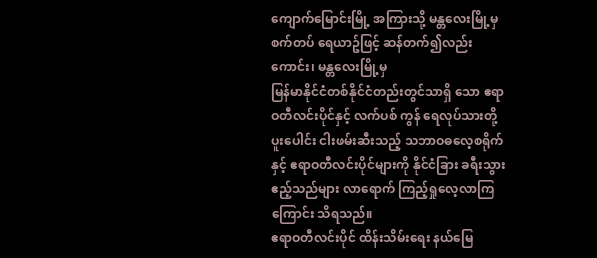ကျောက်မြောင်းမြို့ အကြားသို့ မန္တလေးမြို့မှ စက်တပ် ရေယာဥ်ဖြင့် ဆန်တက်၍လည်းကောင်း၊ မန္တလေးမြို့မှ
မြန်မာနိုင်ငံတစ်နိုင်ငံတည်းတွင်သာရှိ သော ဧရာဝတီလင်းပိုင်နှင့် လက်ပစ် ကွန် ရေလုပ်သားတို့ ပူးပေါင်း ငါးဖမ်းဆီးသည့် သဘာဝဓလေ့စရိုက် နှင့် ဧရာဝတီလင်းပိုင်များကို နိုင်ငံခြား ခရီးသွားဧည့်သည်များ လာရောက် ကြည့်ရှုလေ့လာကြကြောင်း သိရသည်။
ဧရာဝတီလင်းပိုင် ထိန်းသိမ်းရေး နယ်မြေ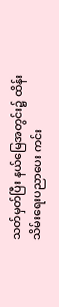သတ်မှတ်ပြီး နယ်မြေအတွင်း၌ ထိန်းသိမ်းရေးပညာပေး ကင်း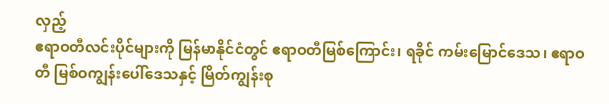လှည့်
ဧရာဝတီလင်းပိုင်များကို မြန်မာနိုင်ငံတွင် ဧရာဝတီမြစ်ကြောင်း၊ ရခိုင် ကမ်းမြောင်ဒေသ၊ ဧရာဝတီ မြစ်ဝကျွန်းပေါ်ဒေသနှင့် မြိတ်ကျွန်းစု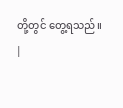တို့တွင် တွေ့ရသည်။
|